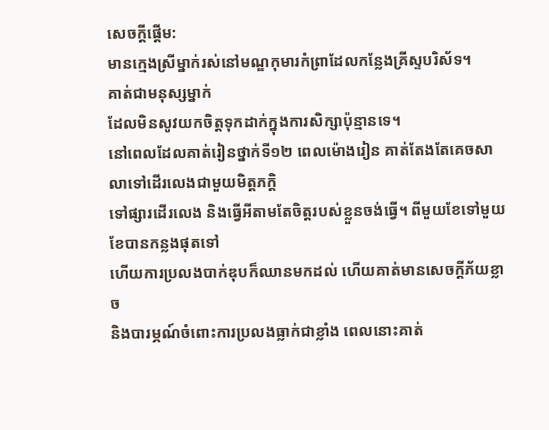សេចក្ដីផ្ដើម:
មានក្មេងស្រីម្នាក់រស់នៅមណ្ឌកុមារកំព្រាដែលកន្លែងគ្រីស្ទបរិស័ទ។
គាត់ជាមនុស្សម្នាក់
ដែលមិនសូវយកចិត្តទុកដាក់ក្នុងការសិក្សាប៉ុន្មានទេ។
នៅពេលដែលគាត់រៀនថ្នាក់ទី១២ ពេលម៉ោងរៀន គាត់តែងតែគេចសាលាទៅដើរលេងជាមួយមិត្តភក្តិ
ទៅផ្សារដើរលេង និងធ្វើអីតាមតែចិត្តរបស់ខ្លួនចង់ធ្វើ។ ពីមួយខែទៅមួយខែបានកន្លងផុតទៅ
ហើយការប្រលងបាក់ឌុបក៏ឈានមកដល់ ហើយគាត់មានសេចក្តីភ័យខ្លាច
និងបារម្ភណ៍ចំពោះការប្រលងធ្លាក់ជាខ្លាំង ពេលនោះគាត់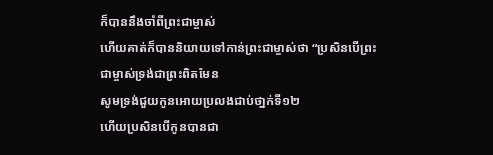ក៏បាននឹងចាំពីព្រះជាម្ចាស់
ហើយគាត់ក៏បាននិយាយទៅកាន់ព្រះជាម្ចាស់ថា “ប្រសិនបើព្រះជាម្ចាស់ទ្រង់ជាព្រះពិតមែន
សូមទ្រង់ជួយកូនអោយប្រលងជាប់ថា្នក់ទី១២
ហើយប្រសិនបើកូនបានជា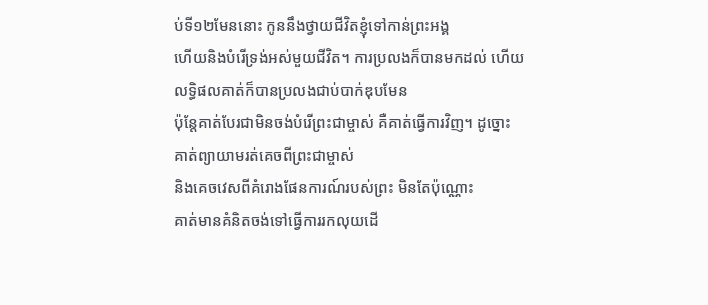ប់ទី១២មែននោះ កូននឹងថ្វាយជីវិតខ្ញុំទៅកាន់ព្រះអង្គ
ហើយនិងបំរើទ្រង់អស់មួយជីវិត។ ការប្រលងក៏បានមកដល់ ហើយលទ្ធិផលគាត់ក៏បានប្រលងជាប់បាក់ឌុបមែន
ប៉ុន្តែគាត់បែរជាមិនចង់បំរើព្រះជាម្ចាស់ គឺគាត់ធ្វើការវិញ។ ដូច្នោះ គាត់ព្យាយាមរត់គេចពីព្រះជាម្ចាស់
និងគេចវេសពីគំរោងផែនការណ៍របស់ព្រះ មិនតែប៉ុណ្ណោះ
គាត់មានគំនិតចង់ទៅធ្វើការរកលុយដើ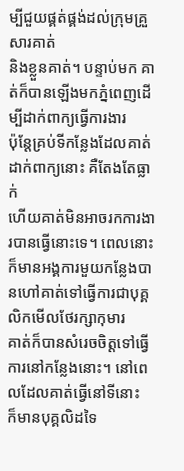ម្បីជួយផ្គត់ផ្គង់ដល់ក្រុមគ្រួសារគាត់
និងខ្លួនគាត់។ បន្ទាប់មក គាត់ក៏បានឡើងមកភ្នំពេញដើម្បីដាក់ពាក្យធ្វើការងារ
ប៉ុន្តែគ្រប់ទីកន្លែងដែលគាត់ដាក់ពាក្យនោះ គឺតែងតែធ្លាក់
ហើយគាត់មិនអាចរកការងារបានធ្វើនោះទេ។ ពេលនោះ ក៏មានអង្គការមួយកន្លែងបានហៅគាត់ទៅធ្វើការជាបុគ្គលិកមើលថែរក្សាកុមារ
គាត់ក៏បានសំរេចចិត្តទៅធ្វើការនៅកន្លែងនោះ។ នៅពេលដែលគាត់ធ្វើនៅទីនោះ
ក៏មានបុគ្គលិដទៃ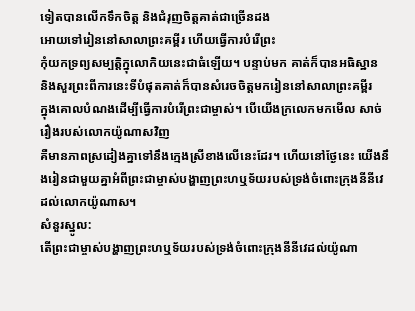ទៀតបានលើកទឹកចិត្ត និងជំរុញចិត្តគាត់ជាច្រើនដង
អោយទៅរៀននៅសាលាព្រះគម្ពីរ ហើយធ្វើការបំរើព្រះ
កុំយកទ្រព្យសម្បត្តិក្នុលោកិយនេះជាធំឡើយ។ បន្ទាប់មក គាត់ក៏បានអធិស្ឋាន
និងសួរព្រះពីការនេះទីបំផុតគាត់ក៏បានសំរេចចិត្តមករៀននៅសាលាព្រះគម្ពីរ
ក្នុងគោលបំណងដើម្បីធ្វើការបំរើព្រះជាម្ចាស់។ បើយើងក្រលេកមកមើល សាច់រឿងរបស់លោកយ៉ូណាសវិញ
គឺមានភាពស្រដៀងគ្នាទៅនឹងក្មេងស្រីខាងលើនេះដែរ។ ហើយនៅថ្ងែនេះ យើងនឹងរៀនជាមួយគ្នាអំពីព្រះជាម្ចាស់បង្ហាញព្រះហឬទ័យរបស់ទ្រង់ចំពោះក្រុងនីនីវេ
ដល់លោកយ៉ូណាស។
សំនួរស្នូល:
តើព្រះជាម្ចាស់បង្ហាញព្រះហឬទ័យរបស់ទ្រង់ចំពោះក្រុងនីនីវេដល់យ៉ូណា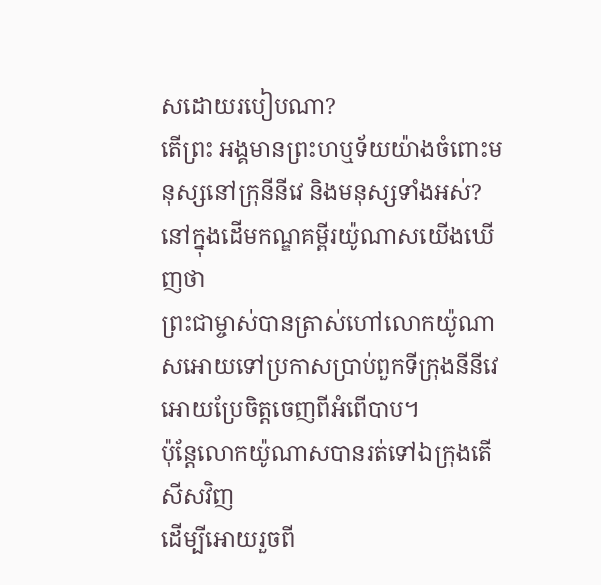សដោយរបៀបណា?
តើព្រះ អង្គមានព្រះហឬទ័យយ៉ាងចំពោះមនុស្សនៅក្រុនីនីវេ និងមនុស្សទាំងអស់?
នៅក្នុងដើមកណ្ឌគម្ពីរយ៉ូណាសយើងឃើញថា
ព្រះជាម្ចាស់បានត្រាស់ហៅលោកយ៉ូណាសអោយទៅប្រកាសប្រាប់ពួកទីក្រុងនីនីវេអោយប្រែចិត្តចេញពីអំពើបាប។
ប៉ុន្តែលោកយ៉ូណាសបានរត់ទៅឯក្រុងតើសីសវិញ
ដើម្បីអោយរួចពី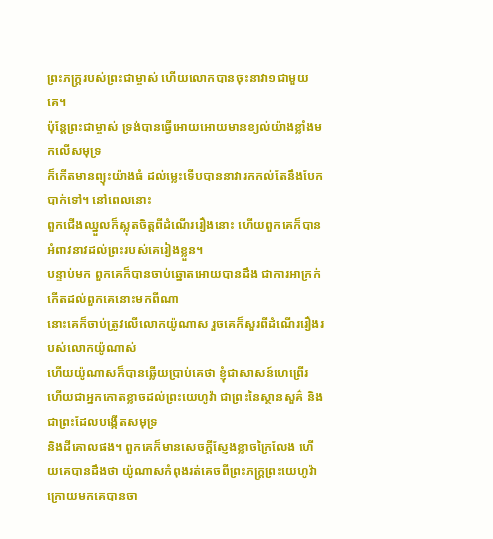ព្រះភក្រ្តរបស់ព្រះជាម្ចាស់ ហើយលោកបានចុះនាវា១ជាមួយគេ។
ប៉ុន្តែព្រះជាម្ចាស់ ទ្រង់បានធ្វើអោយអោយមានខ្យល់យ៉ាងខ្លាំងមកលើសមុទ្រ
ក៏កើតមានព្យុះយ៉ាងធំ ដល់ម្លេះទើបបាននាវារកកល់តែនឹងបែកបាក់ទៅ។ នៅពេលនោះ
ពួកជើងឈ្នួលក៏ស្លុតចិត្តពីដំណើររឿងនោះ ហើយពួកគេក៏បានអំពាវនាវដល់ព្រះរបស់គេរៀងខ្លួន។
បន្ទាប់មក ពួកគេក៏បានចាប់ឆ្នោតអោយបានដឹង ជាការអាក្រក់កើតដល់ពួកគេនោះមកពីណា
នោះគេក៏ចាប់ត្រូវលើលោកយ៉ូណាស រួចគេក៏សួរពីដំណើររឿងរបស់លោកយ៉ូណាស់
ហើយយ៉ូណាសក៏បានឆ្លើយប្រាប់គេថា ខ្ញុំជាសាសន៍ហេព្រើរ
ហើយជាអ្នកកោតខ្លាចដល់ព្រះយេហូវ៉ា ជាព្រះនៃស្ថានសួគ៌ និងជាព្រះដែលបង្កើតសមុទ្រ
និងដីគោលផង។ ពួកគេក៏មានសេចក្តីស្ញែងខ្លាចក្រៃលែង ហើយគេបានដឹងថា យ៉ូណាសកំពុងរត់គេចពីព្រះភក្រ្តព្រះយេហូវ៉ា
ក្រោយមកគេបានចា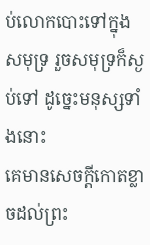ប់លោកបោះទៅក្នុងសមុទ្រ រួចសមុទ្រក៏ស្ងប់ទៅ ដូច្នេះមនុស្សទាំងនោះ
គេមានសេចក្តីកោតខ្លាចដល់ព្រះ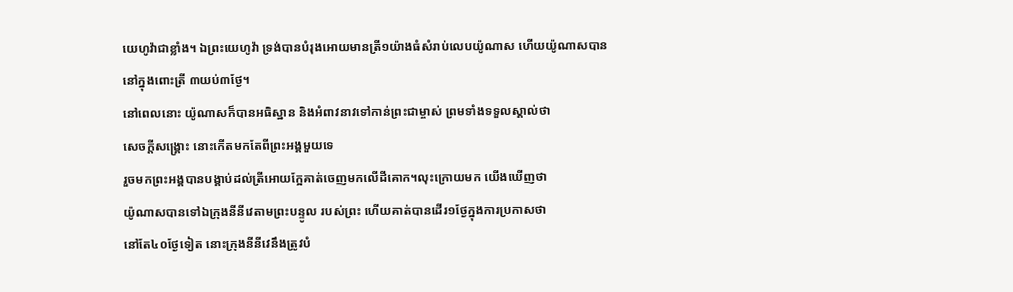យេហូវ៉ាជាខ្លាំង។ ឯព្រះយេហូវ៉ា ទ្រង់បានបំរុងអោយមានត្រី១យ៉ាងធំសំរាប់លេបយ៉ូណាស ហើយយ៉ូណាសបាននៅក្នុងពោះត្រី ៣យប់៣ថ្ងែ។
នៅពេលនោះ យ៉ូណាសក៏បានអធិស្ឋាន និងអំពាវនាវទៅកាន់ព្រះជាម្ចាស់ ព្រមទាំងទទួលស្គាល់ថា
សេចក្តីសង្រ្គោះ នោះកើតមកតែពីព្រះអង្គមួយទេ
រួចមកព្រះអង្គបានបង្គាប់ដល់ត្រីអោយក្អែគាត់ចេញមកលើដីគោក។លុះក្រោយមក យើងឃើញថា
យ៉ូណាសបានទៅឯក្រុងនីនីវេតាមព្រះបន្ទូល របស់ព្រះ ហើយគាត់បានដើរ១ថ្ងែក្នុងការប្រកាសថា
នៅតែ៤០ថ្ងែទៀត នោះក្រុងនីនីវេនឹងត្រូវបំ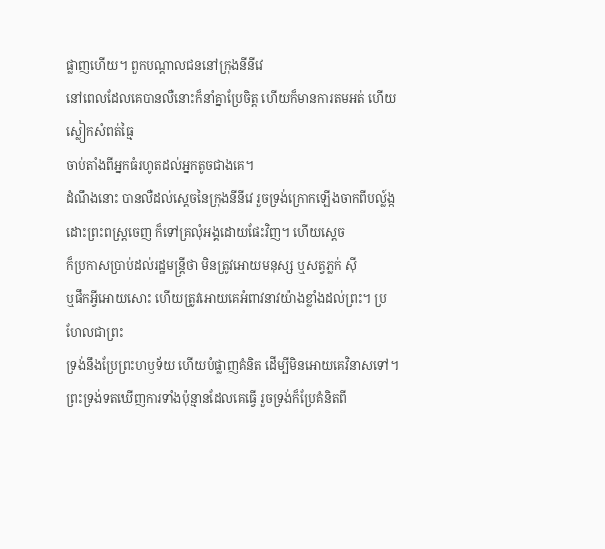ផ្លាញហើយ។ ពួកបណ្តាលជននៅក្រុងនីនីវេ
នៅពេលដែលគេបានលឺនោះក៏នាំគ្នាប្រែចិត្ត ហើយក៏មានការតមអត់ ហើយស្លៀកសំពត់ធ្មៃ
ចាប់តាំងពីអ្នកធំរហូតដល់អ្នកតូចជាងគេ។
ដំណឹងនោះ បានលឺដល់ស្តេចនៃក្រុងនីនីវេ រួចទ្រង់ក្រោកឡើងចាកពីបល្ល៍ង្ក
ដោះព្រះពស្រ្តចេញ ក៏ទៅគ្រលុំអង្គដោយផែះវិញ។ ហើយស្តេច
ក៏ប្រកាសប្រាប់ដល់រដ្ឋមន្រ្តីថា មិនត្រូវអោយមនុស្ស ឬសត្វភ្លក់ ស៊ី
ឬផឹកអ្វីអោយសោះ ហើយត្រូវអោយគេអំពាវនាវយ៉ាងខ្លាំងដល់ព្រះ។ ប្រហែលជាព្រះ
ទ្រង់នឹងប្រែព្រះហឫទ័យ ហើយបំផ្លាញគំនិត ដើម្បីមិនអោយគេវិនាសទៅ។
ព្រះទ្រង់ទតឃើញការទាំងប៉ុន្មានដែលគេធ្វើ រួចទ្រង់ក៏ប្រែគំនិតពី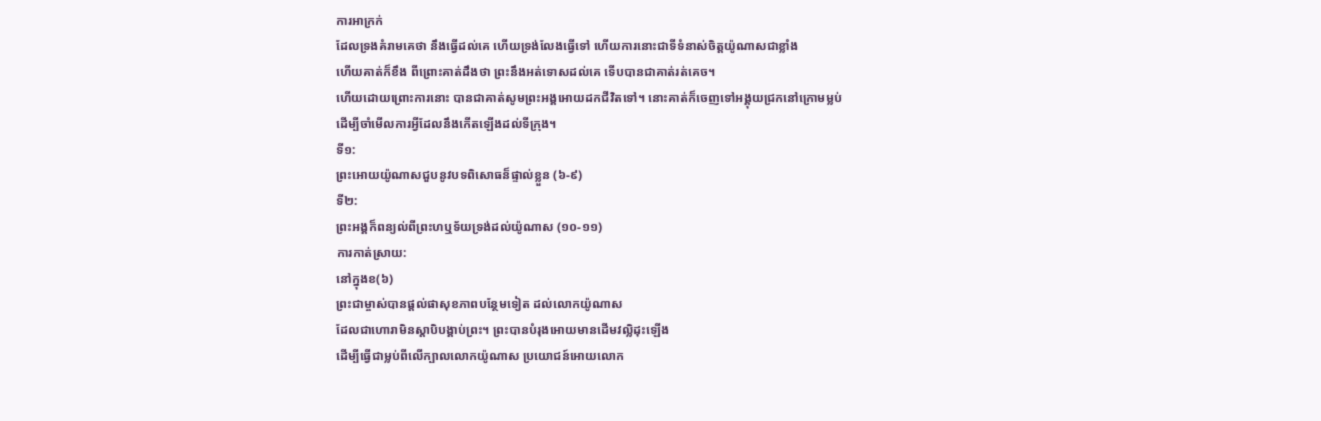ការអាក្រក់
ដែលទ្រងគំរាមគេថា នឹងធ្វើដល់គេ ហើយទ្រង់លែងធ្វើទៅ ហើយការនោះជាទីទំនាស់ចិត្តយ៉ូណាសជាខ្លាំង
ហើយគាត់ក៏ខឹង ពីព្រោះគាត់ដឹងថា ព្រះនឹងអត់ទោសដល់គេ ទើបបានជាគាត់រត់គេច។
ហើយដោយព្រោះការនោះ បានជាគាត់សូមព្រះអង្គអោយដកជីវិតទៅ។ នោះគាត់ក៏ចេញទៅអង្គុយជ្រកនៅក្រោមម្លប់
ដើម្បីចាំមើលការអី្វដែលនឹងកើតឡើងដល់ទីក្រុង។
ទី១:
ព្រះអោយយ៉ូណាសជួបនូវបទពិសោធន៏ផ្ទាល់ខ្លួន (៦-៩)
ទី២:
ព្រះអង្គក៏ពន្យល់ពីព្រះហឬទ័យទ្រង់ដល់យ៉ូណាស (១០-១១)
ការកាត់ស្រាយ:
នៅក្នុងខ(៦)
ព្រះជាម្ចាស់បានផ្តល់ផាសុខភាពបន្ថែមទៀត ដល់លោកយ៉ូណាស
ដែលជាហោរាមិនស្តាបិបង្គាប់ព្រះ។ ព្រះបានបំរុងអោយមានដើមវលិ្លដុះឡើង
ដើម្បីធ្វើជាម្លប់ពីលើក្បាលលោកយ៉ូណាស ប្រយោជន៍អោយលោក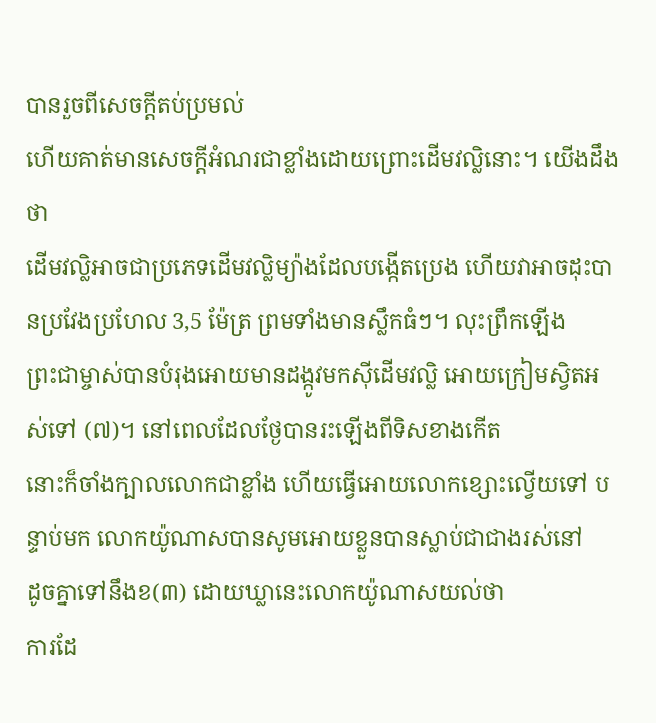បានរួចពីសេចក្តីតប់ប្រមល់
ហើយគាត់មានសេចក្តីអំណរជាខ្លាំងដោយព្រោះដើមវលិ្លនោះ។ យើងដឹងថា
ដើមវលិ្លអាចជាប្រភេទដើមវលិ្លម្យ៉ាងដែលបង្កើតប្រេង ហើយវាអាចដុះបានប្រវែងប្រហែល 3,5 ម៉ែត្រ ព្រមទាំងមានស្លឹកធំៗ។ លុះព្រឹកឡើង
ព្រះជាម្ចាស់បានបំរុងអោយមានដង្កូវមកស៊ីដើមវលិ្ល អោយក្រៀមស្វិតអស់ទៅ (៧)។ នៅពេលដែលថ្ងែបានរះឡើងពីទិសខាងកើត
នោះក៏ចាំងក្បាលលោកជាខ្លាំង ហើយធើ្វអោយលោកខ្សោះល្វើយទៅ បន្ទាប់មក លោកយ៉ូណាសបានសូមអោយខ្លួនបានស្លាប់ជាជាងរស់នៅ
ដូចគ្នាទៅនឹងខ(៣) ដោយឃ្លានេះលោកយ៉ូណាសយល់ថា
ការដែ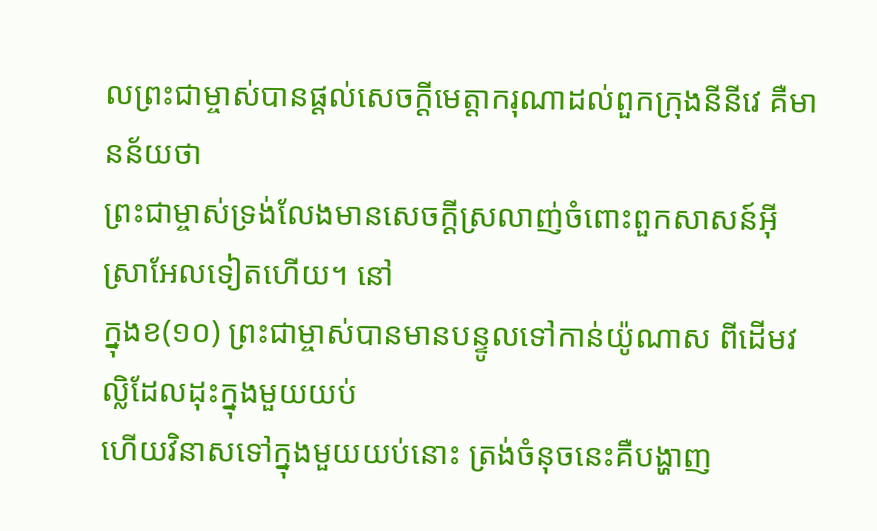លព្រះជាម្ចាស់បានផ្តល់សេចក្តីមេត្តាករុណាដល់ពួកក្រុងនីនីវេ គឺមានន័យថា
ព្រះជាម្ចាស់ទ្រង់លែងមានសេចក្តីស្រលាញ់ចំពោះពួកសាសន៍អ៊ីស្រាអែលទៀតហើយ។ នៅ
ក្នុងខ(១០) ព្រះជាម្ចាស់បានមានបន្ទូលទៅកាន់យ៉ូណាស ពីដើមវលិ្លដែលដុះក្នុងមួយយប់
ហើយវិនាសទៅក្នុងមួយយប់នោះ ត្រង់ចំនុចនេះគឺបង្ហាញ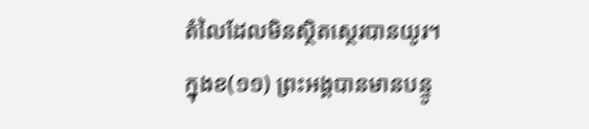តំលៃដែលមិនស្ថិតស្ថេរបានយូរ។
ក្នុងខ(១១) ព្រះអង្គបានមានបន្ទូ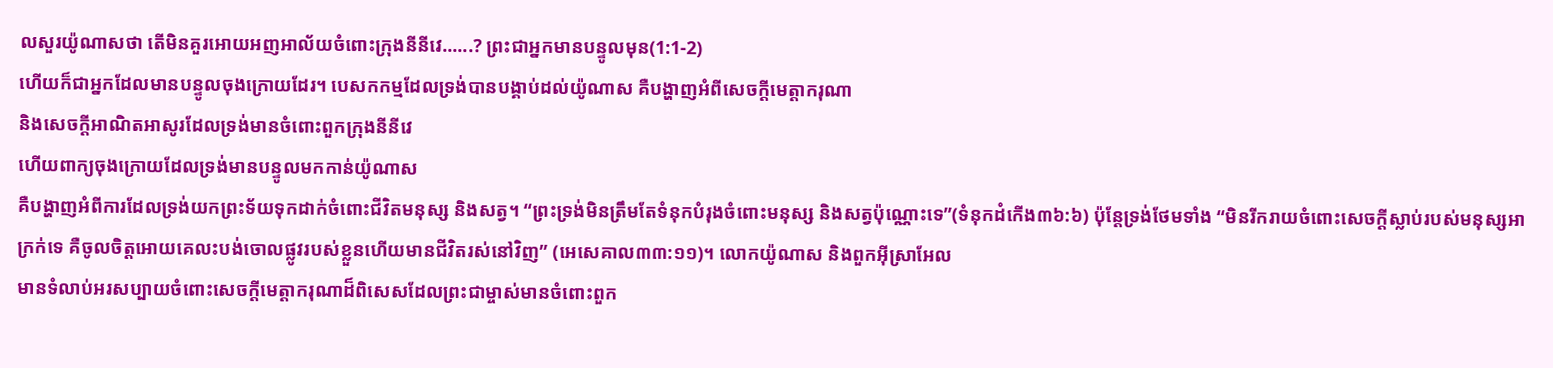លសួរយ៉ូណាសថា តើមិនគួរអោយអញអាល័យចំពោះក្រុងនីនីវេ......? ព្រះជាអ្នកមានបន្ទូលមុន(1:1-2)
ហើយក៏ជាអ្នកដែលមានបន្ទូលចុងក្រោយដែរ។ បេសកកម្មដែលទ្រង់បានបង្គាប់ដល់យ៉ូណាស គឺបង្ហាញអំពីសេចក្តីមេត្តាករុណា
និងសេចក្តីអាណិតអាសូរដែលទ្រង់មានចំពោះពួកក្រុងនីនីវេ
ហើយពាក្យចុងក្រោយដែលទ្រង់មានបន្ទូលមកកាន់យ៉ូណាស
គឺបង្ហាញអំពីការដែលទ្រង់យកព្រះទ័យទុកដាក់ចំពោះជីវិតមនុស្ស និងសត្វ។ “ព្រះទ្រង់មិនត្រឹមតែទំនុកបំរុងចំពោះមនុស្ស និងសត្វប៉ុណ្ណោះទេ”(ទំនុកដំកើង៣៦:៦) ប៉ុន្តែទ្រង់ថែមទាំង “មិនរីករាយចំពោះសេចក្តីស្លាប់របស់មនុស្សអាក្រក់ទេ គឺចូលចិត្តអោយគេលះបង់ចោលផ្លូវរបស់ខ្លួនហើយមានជីវិតរស់នៅវិញ” (អេសេគាល៣៣:១១)។ លោកយ៉ូណាស និងពួកអ៊ីស្រាអែល
មានទំលាប់អរសប្បាយចំពោះសេចក្តីមេត្តាករុណាដ៏ពិសេសដែលព្រះជាម្ចាស់មានចំពោះពួក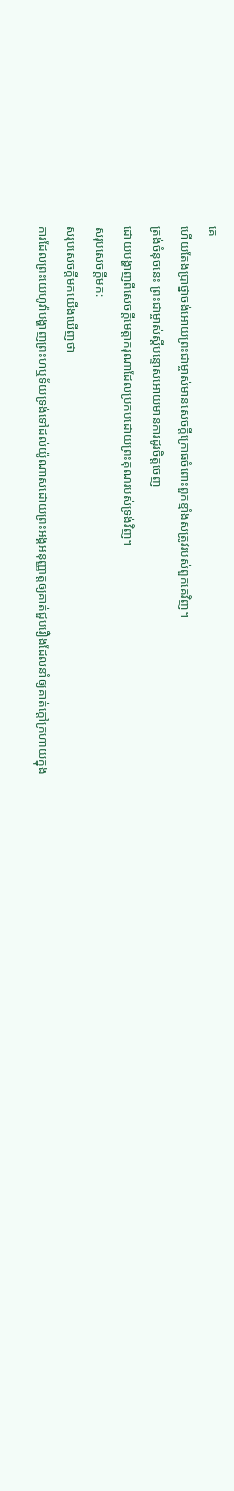គេ
ហើយតែងប្រាថ្នាចង់អោយព្រះជាម្ចាស់មានសេចក្តីក្រោធចំពោះពួកខ្មាំងសត្រូវរបស់ពួកគេវិញ។
ត្រង់ចំនុចនេះ ព្រះជាម្ចាស់ស្តីបន្ទោសអោយមានការដូរចិត្តចេញ
ដោយបង្ហាញពីសេចក្តីមេត្តាករុណាដែលប្រកបដោយព្រះគុណរបស់ទ្រង់វិញ។
សរុបសេចក្ដីមក:
សរុបសេចក្ដីមកយើងឃើញថា
ការដែលព្រះយេហូវ៉ាបង្ហាញព្រះហឬទ័យទ្រង់ទៅដល់យ៉ូណាសដោយព្រះអង្គអនុញ្ញាត្តឲ្យគាត់ជួបរឿងដែលនាំឲ្យគាត់ក្ដៅក្រហាយក្នុង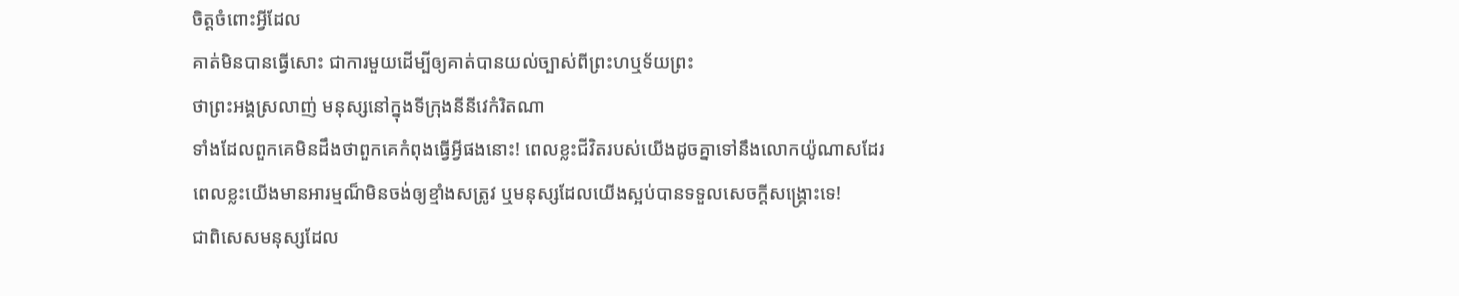ចិត្តចំពោះអ្វីដែល
គាត់មិនបានធ្វើសោះ ជាការមួយដើម្បីឲ្យគាត់បានយល់ច្បាស់ពីព្រះហឬទ័យព្រះ
ថាព្រះអង្គស្រលាញ់ មនុស្សនៅក្នុងទីក្រុងនីនីវេកំរិតណា
ទាំងដែលពួកគេមិនដឹងថាពួកគេកំពុងធ្វើអ្វីផងនោះ! ពេលខ្លះជីវិតរបស់យើងដូចគ្នាទៅនឹងលោកយ៉ូណាសដែរ
ពេលខ្លះយើងមានអារម្មណ៏មិនចង់ឲ្យខ្មាំងសត្រូវ ឬមនុស្សដែលយើងស្អប់បានទទួលសេចក្ដីសង្រ្គោះទេ!
ជាពិសេសមនុស្សដែល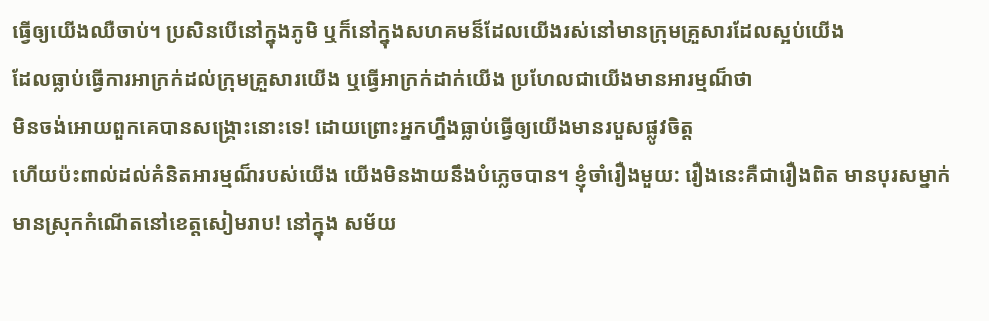ធ្វើឲ្យយើងឈឺចាប់។ ប្រសិនបើនៅក្នុងភូមិ ឬក៏នៅក្នុងសហគមន៏ដែលយើងរស់នៅមានក្រុមគ្រួសារដែលស្អប់យើង
ដែលធ្លាប់ធ្វើការអាក្រក់ដល់ក្រុមគ្រួសារយើង ឬធ្វើអាក្រក់ដាក់យើង ប្រហែលជាយើងមានអារម្មណ៏ថា
មិនចង់អោយពួកគេបានសង្រ្គោះនោះទេ! ដោយព្រោះអ្នកហ្នឹងធ្លាប់ធ្វើឲ្យយើងមានរបួសផ្លូវចិត្ត
ហើយប៉ះពាល់ដល់គំនិតអារម្មណ៏របស់យើង យើងមិនងាយនឹងបំភ្លេចបាន។ ខ្ញុំចាំរឿងមួយ: រឿងនេះគឺជារឿងពិត មានបុរសម្នាក់
មានស្រុកកំណើតនៅខេត្តសៀមរាប! នៅក្នុង សម័យ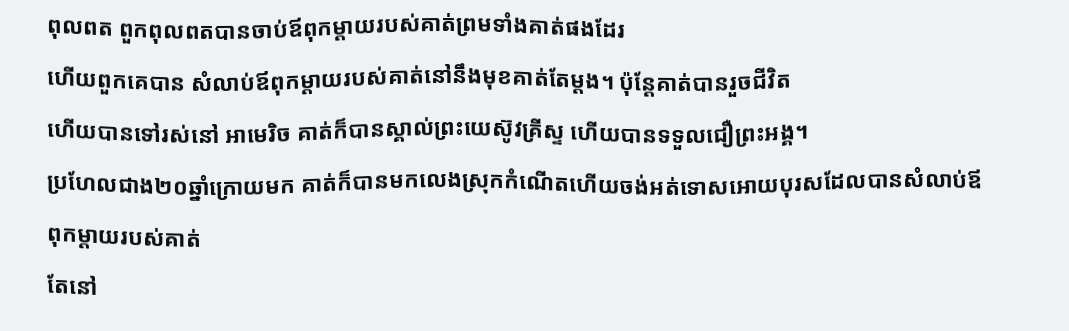ពុលពត ពួកពុលពតបានចាប់ឪពុកម្ដាយរបស់គាត់ព្រមទាំងគាត់ផងដែរ
ហើយពួកគេបាន សំលាប់ឪពុកម្ដាយរបស់គាត់នៅនឹងមុខគាត់តែម្ដង។ ប៉ុន្តែគាត់បានរួចជីវិត
ហើយបានទៅរស់នៅ អាមេរិច គាត់ក៏បានស្គាល់ព្រះយេស៊ូវគ្រីស្ទ ហើយបានទទួលជឿព្រះអង្គ។
ប្រហែលជាង២០ឆ្នាំក្រោយមក គាត់ក៏បានមកលេងស្រុកកំណើតហើយចង់អត់ទោសអោយបុរសដែលបានសំលាប់ឪពុកម្ដាយរបស់គាត់
តែនៅ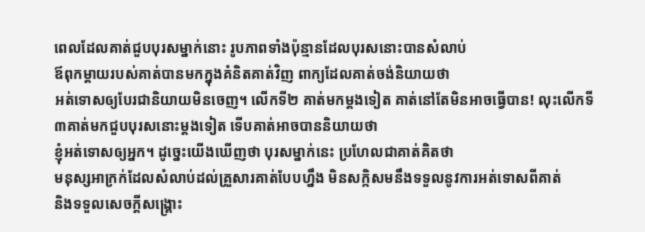ពេលដែលគាត់ជួបបុរសម្នាក់នោះ រូបភាពទាំងប៉ុន្មានដែលបុរសនោះបានសំលាប់
ឪពុកម្ដាយរបស់គាត់បានមកក្នុងគំនិតគាត់វិញ ពាក្យដែលគាត់ចង់និយាយថា
អត់ទោសឲ្យបែរជានិយាយមិនចេញ។ លើកទី២ គាត់មកម្ដងទៀត គាត់នៅតែមិនអាចធ្វើបាន! លុះលើកទី៣គាត់មកជួបបុរសនោះម្ដងទៀត ទើបគាត់អាចបាននិយាយថា
ខ្ញុំអត់ទោសឲ្យអ្នក។ ដូច្នេះយើងឃើញថា បុរសម្នាក់នេះ ប្រហែលជាគាត់គិតថា
មនុស្សអាក្រក់ដែលសំលាប់ដល់គ្រួសារគាត់បែបហ្នឹង មិនសក្កិសមនឹងទទួលនូវការអត់ទោសពីគាត់
និងទទួលសេចក្ដីសង្រ្គោះ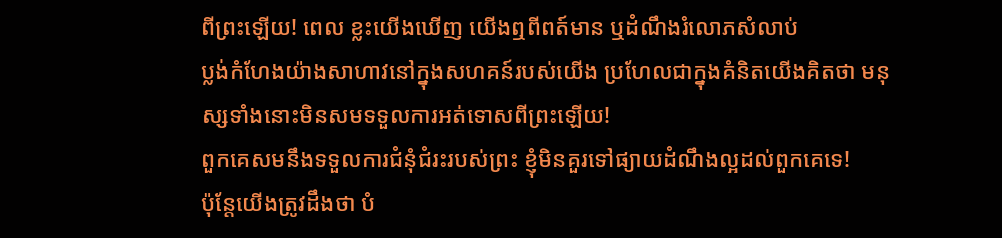ពីព្រះឡើយ! ពេល ខ្លះយើងឃើញ យើងឮពីពត៍មាន ឬដំណឹងរំលោភសំលាប់
ប្លង់កំហែងយ៉ាងសាហាវនៅក្នុងសហគន៍របស់យើង ប្រហែលជាក្នុងគំនិតយើងគិតថា មនុស្សទាំងនោះមិនសមទទួលការអត់ទោសពីព្រះឡើយ!
ពួកគេសមនឹងទទួលការជំនុំជំរះរបស់ព្រះ ខ្ញុំមិនគួរទៅផ្យាយដំណឹងល្អដល់ពួកគេទេ!
ប៉ុន្តែយើងត្រូវដឹងថា បំ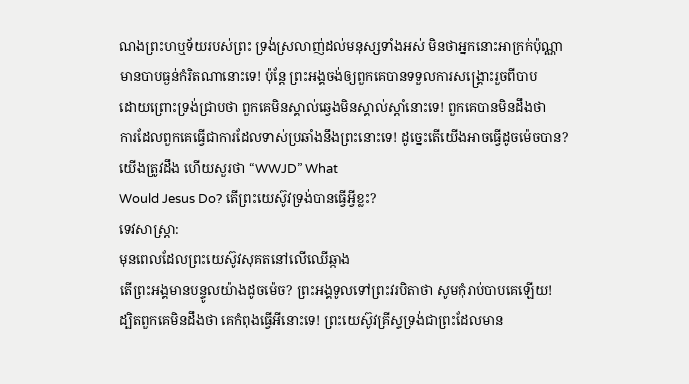ណងព្រះហឬទ័យរបស់ព្រះ ទ្រង់ស្រលាញ់ដល់មនុស្សទាំងអស់ មិនថាអ្នកនោះអាក្រក់ប៉ុណ្ណា
មានបាបធ្ងន់កំរិតណានោះទេ! ប៉ុន្តែ ព្រះអង្គចង់ឲ្យពួកគេបានទទួលការសង្រ្គោះរួចពីបាប
ដោយព្រោះទ្រង់ជ្រាបថា ពួកគេមិនស្គាល់ឆ្វេងមិនស្គាល់ស្ដាំនោះទេ! ពួកគេបានមិនដឹងថា
ការដែលពួកគេធ្វើជាការដែលទាស់ប្រឆាំងនឹងព្រះនោះទេ! ដូច្នេះតើយើងអាចធ្វើដូចម៉េចបាន?
យើងត្រូវដឹង ហើយសួរថា “WWJD” What
Would Jesus Do? តើព្រះយេស៊ូវទ្រង់បានធ្វើអ្វីខ្លះ?
ទេវសាស្រ្តា:
មុនពេលដែលព្រះយេស៊ូវសុគតនៅលើឈើឆ្កាង
តើព្រះអង្គមានបន្ទូលយ៉ាងដូចម៉េច? ព្រះអង្គទូលទៅព្រះវរបិតាថា សូមកុំរាប់បាបគេឡើយ!
ដ្បិតពួកគេមិនដឹងថា គេកំពុងធ្វើអីនោះទេ! ព្រះយេស៊ូវគ្រីស្ទទ្រង់ជាព្រះដែលមាន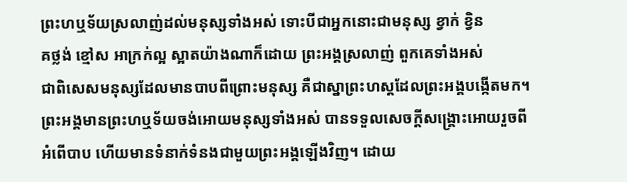ព្រះហឬទ័យស្រលាញ់ដល់មនុស្សទាំងអស់ ទោះបីជាអ្នកនោះជាមនុស្ស ខ្វាក់ ខ្វិន
គថ្លង់ ខ្មៅស អាក្រក់ល្អ ស្អាតយ៉ាងណាក៏ដោយ ព្រះអង្គស្រលាញ់ ពួកគេទាំងអស់
ជាពិសេសមនុស្សដែលមានបាបពីព្រោះមនុស្ស គឺជាស្នាព្រះហស្ដដែលព្រះអង្គបង្កើតមក។
ព្រះអង្គមានព្រះហឬទ័យចង់អោយមនុស្សទាំងអស់ បានទទួលសេចក្ដីសង្រ្គោះអោយរួចពី
អំពើបាប ហើយមានទំនាក់ទំនងជាមួយព្រះអង្គឡើងវិញ។ ដោយ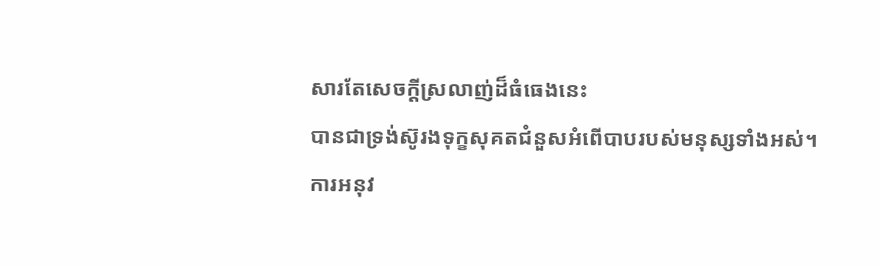សារតែសេចក្ដីស្រលាញ់ដ៏ធំធេងនេះ
បានជាទ្រង់ស៊ូរងទុក្ខសុគតជំនួសអំពើបាបរបស់មនុស្សទាំងអស់។
ការអនុវ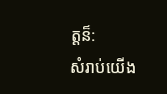ត្តន៏:
សំរាប់យើង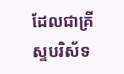ដែលជាគ្រីស្ទបរិស័ទ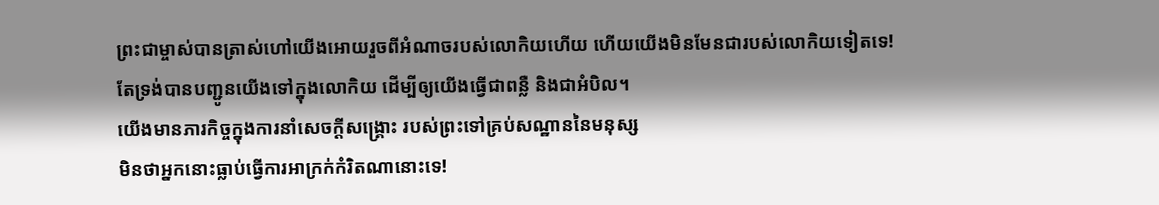ព្រះជាម្ចាស់បានត្រាស់ហៅយើងអោយរួចពីអំណាចរបស់លោកិយហើយ ហើយយើងមិនមែនជារបស់លោកិយទៀតទេ!
តែទ្រង់បានបញ្ជូនយើងទៅក្នុងលោកិយ ដើម្បីឲ្យយើងធ្វើជាពន្លឺ និងជាអំបិល។
យើងមានភារកិច្ចក្នុងការនាំសេចក្ដីសង្រ្គោះ របស់ព្រះទៅគ្រប់សណ្ឋាននៃមនុស្ស
មិនថាអ្នកនោះធ្លាប់ធ្វើការអាក្រក់កំរិតណានោះទេ!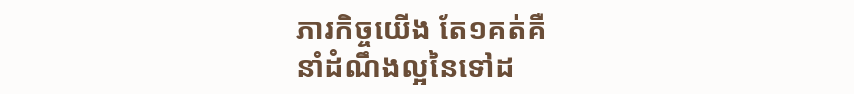ភារកិច្ចយើង តែ១គត់គឺ
នាំដំណឹងល្អនៃទៅដ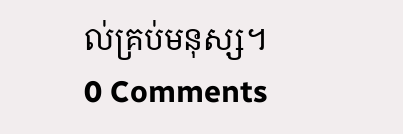ល់គ្រប់មនុស្ស។
0 Comments